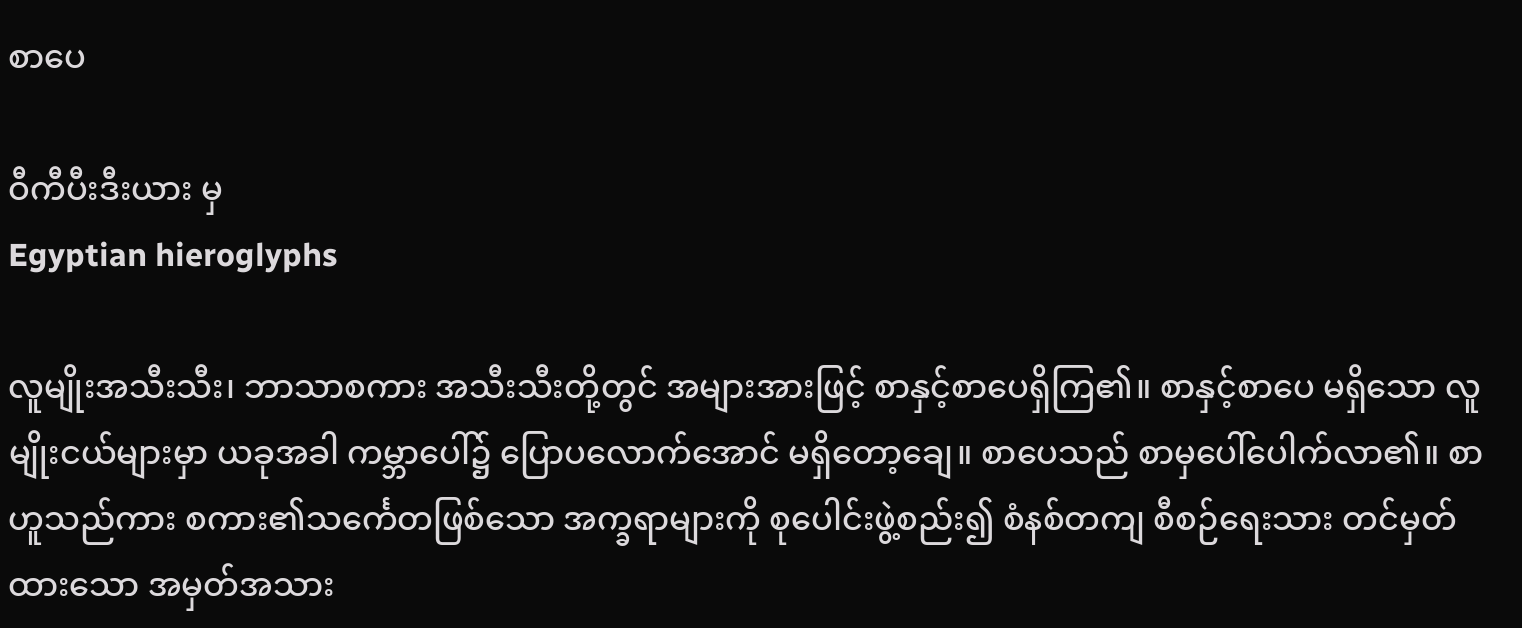စာပေ

ဝီကီပီးဒီးယား မှ
Egyptian hieroglyphs

လူမျိုးအသီးသီး၊ ဘာသာစကား အသီးသီးတို့တွင် အများအားဖြင့် စာနှင့်စာပေရှိကြ၏။ စာနှင့်စာပေ မရှိသော လူမျိုးငယ်များမှာ ယခုအခါ ကမ္ဘာပေါ်၌ ပြောပလောက်အောင် မရှိတော့ချေ။ စာပေသည် စာမှပေါ်ပေါက်လာ၏။ စာဟူသည်ကား စကား၏သင်္ကေတဖြစ်သော အက္ခရာများကို စုပေါင်းဖွဲ့စည်း၍ စံနစ်တကျ စီစဉ်ရေးသား တင်မှတ်ထားသော အမှတ်အသား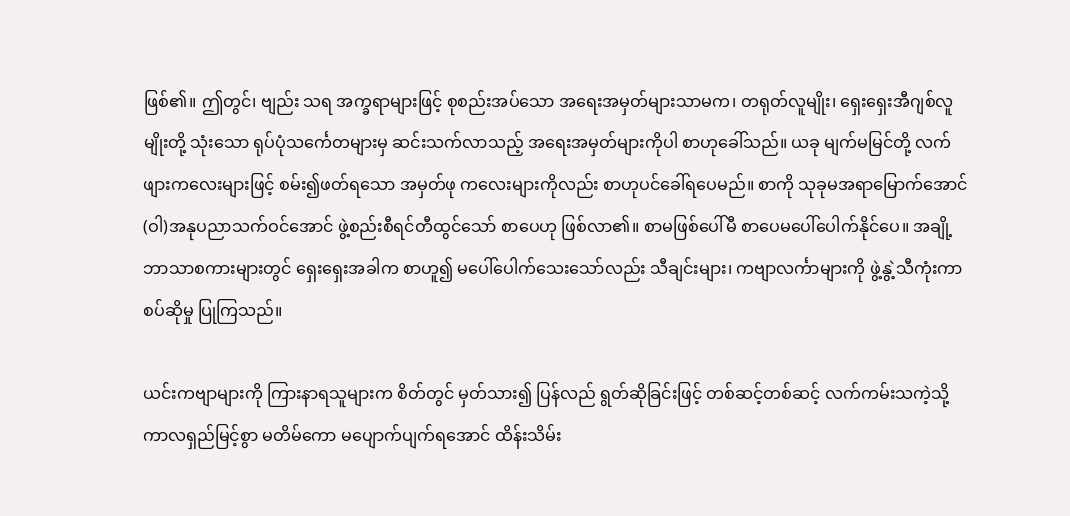ဖြစ်၏။ ဤတွင်၊ ဗျည်း သရ အက္ခရာများဖြင့် စုစည်းအပ်သော အရေးအမှတ်များသာမက၊ တရုတ်လူမျိုး၊ ရှေးရှေးအီဂျစ်လူမျိုးတို့ သုံးသော ရုပ်ပုံသင်္ကေတများမှ ဆင်းသက်လာသည့် အရေးအမှတ်များကိုပါ စာဟုခေါ်သည်။ ယခု မျက်မမြင်တို့ လက်ဖျားကလေးများဖြင့် စမ်း၍ဖတ်ရသော အမှတ်ဖု ကလေးများကိုလည်း စာဟုပင်ခေါ်ရပေမည်။ စာကို သုခုမအရာမြောက်အောင် (ဝါ)အနုပညာသက်ဝင်အောင် ဖွဲ့စည်းစီရင်တီထွင်သော် စာပေဟု ဖြစ်လာ၏။ စာမဖြစ်ပေါ်မီ စာပေမပေါ်ပေါက်နိုင်ပေ။ အချို့ ဘာသာစကားများတွင် ရှေးရှေးအခါက စာဟူ၍ မပေါ်ပေါက်သေးသော်လည်း သီချင်းများ၊ ကဗျာလင်္ကာများကို ဖွဲ့နွဲ့သီကုံးကာ စပ်ဆိုမှု ပြုကြသည်။

ယင်းကဗျာများကို ကြားနာရသူများက စိတ်တွင် မှတ်သား၍ ပြန်လည် ရွတ်ဆိုခြင်းဖြင့် တစ်ဆင့်တစ်ဆင့် လက်ကမ်းသကဲ့သို့ ကာလရှည်မြင့်စွာ မတိမ်ကော မပျောက်ပျက်ရအောင် ထိန်းသိမ်း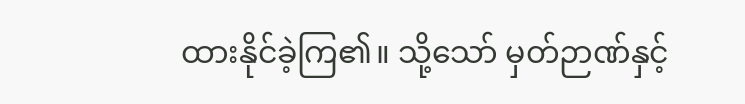ထားနိုင်ခဲ့ကြ၏။ သို့သော် မှတ်ဉာဏ်နှင့်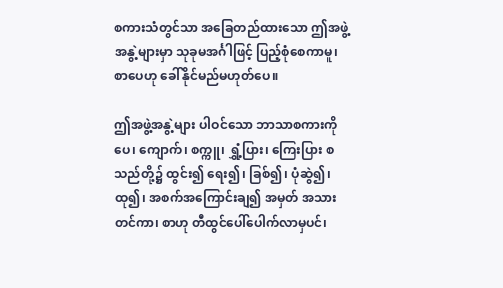စကားသံတွင်သာ အခြေတည်ထားသော ဤအဖွဲ့အနွဲ့များမှာ သုခုမအင်္ဂါဖြင့် ပြည့်စုံစေကာမူ၊ စာပေဟု ခေါ်နိုင်မည်မဟုတ်ပေ။

ဤအဖွဲ့အနွဲ့များ ပါဝင်သော ဘာသာစကားကို ပေ၊ ကျောက်၊ စက္ကူ၊ ရွှံ့ပြား၊ ကြေးပြား စသည်တို့၌ ထွင်း၍ ရေး၍၊ ခြစ်၍၊ ပုံဆွဲ၍၊ ထု၍၊ အစက်အကြောင်းချ၍ အမှတ် အသားတင်ကာ၊ စာဟု တီထွင်ပေါ်ပေါက်လာမှပင်၊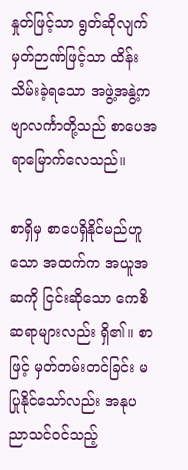နှုတ်ဖြင့်သာ ရွတ်ဆိုလျက် မှတ်ဉာဏ်ဖြင့်သာ ထိန်းသိမ်းခဲ့ရသော အဖွဲ့အနွဲ့ကဗျာလင်္ကာတို့သည် စာပေအရာမြောက်လေသည်။

စာရှိမှ စာပေရှိနိုင်မည်ဟူသော အထက်က အယူအဆကို ငြင်းဆိုသော ကေစိဆရာများလည်း ရှိ၏။ စာဖြင့် မှတ်တမ်းတင်ခြင်း မပြုနိုင်သော်လည်း အနုပညာသင်ဝင်သည့်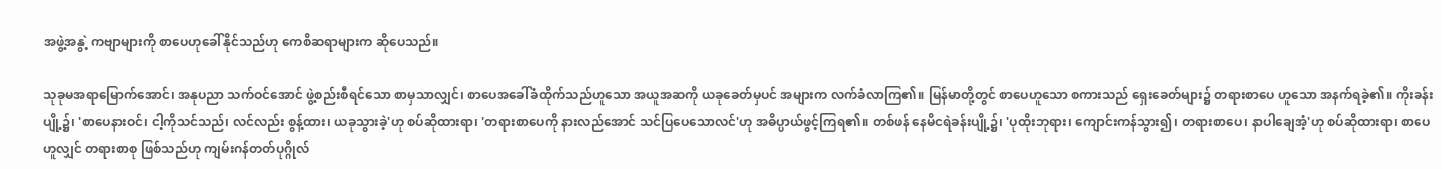အဖွဲ့အနွဲ့ ကဗျာများကို စာပေဟုခေါ်နိုင်သည်ဟု ကေစိဆရာများက ဆိုပေသည်။

သုခုမအရာမြောက်အောင်၊ အနုပညာ သက်ဝင်အောင် ဖွဲ့စည်းစီရင်သော စာမှသာလျှင်၊ စာပေအခေါ်ခံထိုက်သည်ဟူသော အယူအဆကို ယခုခေတ်မှပင် အများက လက်ခံလာကြ၏။ မြန်မာတို့တွင် စာပေဟူသော စကားသည် ရှေးခေတ်များ၌ တရားစာပေ ဟူသော အနက်ရခဲ့၏။ ကိုးခန်းပျို့၌၊ 'စာပေနားဝင်၊ ငါ့ကိုသင်သည်၊ လင်လည်း စွန့်ထား၊ ယခုသွားခဲ့'ဟု စပ်ဆိုထားရာ၊ 'တရားစာပေကို နားလည်အောင် သင်ပြပေသောလင်'ဟု အဓိပ္ပာယ်ဖွင့်ကြရ၏။ တစ်ဖန် နေမိငရဲခန်းပျို့၌၊ 'ပုထိုးဘုရား၊ ကျောင်းကန်သွား၍၊ တရားစာပေ၊ နာပါချေအံ့'ဟု စပ်ဆိုထားရာ၊ စာပေဟူလျှင် တရားစာစု ဖြစ်သည်ဟု ကျမ်းဂန်တတ်ပုဂ္ဂိုလ်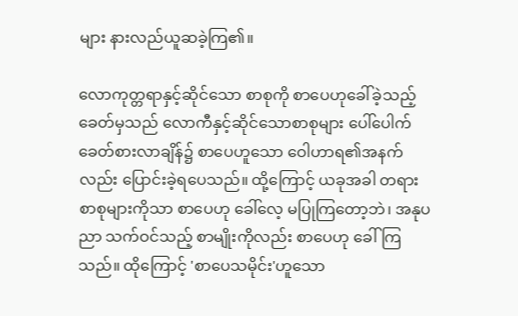များ နားလည်ယူဆခဲ့ကြ၏။

လောကုတ္တရာနှင့်ဆိုင်သော စာစုကို စာပေဟုခေါ်ခဲ့သည့် ခေတ်မှသည် လောကီနှင့်ဆိုင်သောစာစုများ ပေါ်ပေါက် ခေတ်စားလာချိန်၌ စာပေဟူသော ဝေါဟာရ၏အနက်လည်း ပြောင်းခဲ့ရပေသည်။ ထို့ကြောင့် ယခုအခါ တရားစာစုများကိုသာ စာပေဟု ခေါ်လေ့ မပြုကြတော့ဘဲ၊ အနုပညာ သက်ဝင်သည့် စာမျိုးကိုလည်း စာပေဟု ခေါ်ကြသည်။ ထိုကြောင့် 'စာပေသမိုင်း'ဟူသော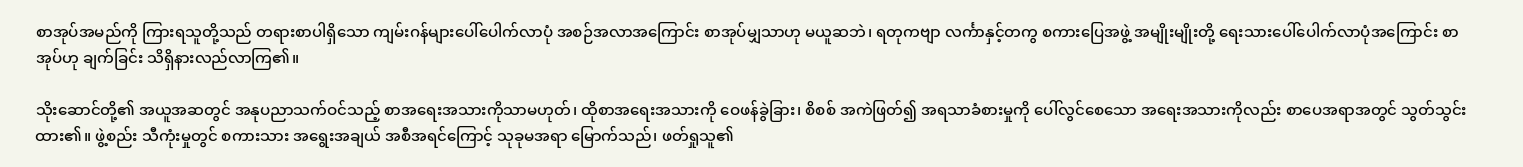စာအုပ်အမည်ကို ကြားရသူတို့သည် တရားစာပါရှိသော ကျမ်းဂန်များပေါ်ပေါက်လာပုံ အစဉ်အလာအကြောင်း စာအုပ်မျှသာဟု မယူဆဘဲ၊ ရတုကဗျာ လင်္ကာနှင့်တကွ စကားပြေအဖွဲ့ အမျိုးမျိုးတို့ ရေးသားပေါ်ပေါက်လာပုံအကြောင်း စာအုပ်ဟု ချက်ခြင်း သိရှိနားလည်လာကြ၏။

သိုးဆောင်တို့၏ အယူအဆတွင် အနုပညာသက်ဝင်သည့် စာအရေးအသားကိုသာမဟုတ်၊ ထိုစာအရေးအသားကို ဝေဖန်ခွဲခြား၊ စိစစ် အကဲဖြတ်၍ အရသာခံစားမှုကို ပေါ်လွင်စေသော အရေးအသားကိုလည်း စာပေအရာအတွင် သွတ်သွင်းထား၏။ ဖွဲ့စည်း သီကုံးမှုတွင် စကားသား အရွေးအချယ် အစီအရင်ကြောင့် သုခုမအရာ မြောက်သည်၊ ဖတ်ရှုသူ၏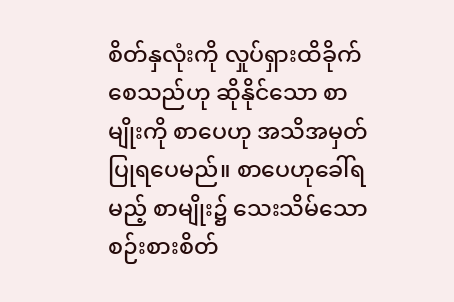စိတ်နှလုံးကို လှုပ်ရှားထိခိုက်စေသည်ဟု ဆိုနိုင်သော စာမျိုးကို စာပေဟု အသိအမှတ်ပြုရပေမည်။ စာပေဟုခေါ်ရမည့် စာမျိုး၌ သေးသိမ်သော စဉ်းစားစိတ်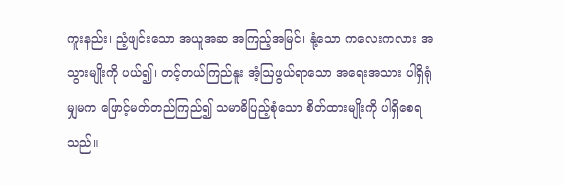ကူးနည်း၊ ညံ့ဖျင်းသော အယူအဆ အကြည့်အမြင်၊ နုံ့သော ကလေးကလား အသွားမျိုးကို ပယ်၍၊ တင့်တယ်ကြည်နူး အံ့ဩဖွယ်ရာသော အရေးအသား ပါရှိရုံမျှမက ဖြောင့်မတ်တည်ကြည်၍ သမာဓိပြည့်စုံသော စိတ်ထားမျိုးကို ပါရှိစေရသည်။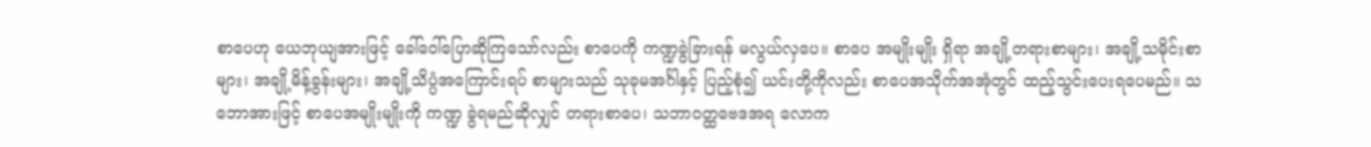စာပေဟု ယေဘုယျအားဖြင့် ခေါ်ဝေါ်ပြောဆိုကြသော်လည်း စာပေကို ကဏ္ဍခွဲခြားရန် မလွယ်လှပေ။ စာပေ အမျိုးမျိုး ရှိရာ အချို့တရားစာများ၊ အချို့သမိုင်းစာများ၊ အချို့မိန့်ခွန်းများ၊ အချို့သိပ္ပံအကြောင်းရပ် စာများသည် သုခုမအင်္ဂါနှင့် ပြည့်စုံ၍ ယင်းတို့ကိုလည်း စာပေအသိုက်အအုံတွင် ထည့်သွင်းပေးရပေမည်။ သဘောအားဖြင့် စာပေအမျိုးမျိုးကို ကဏ္ဍ ခွဲရမည်ဆိုလျှင် တရားစာပေ၊ သဘာဝတ္ထဗေဒအရ လောက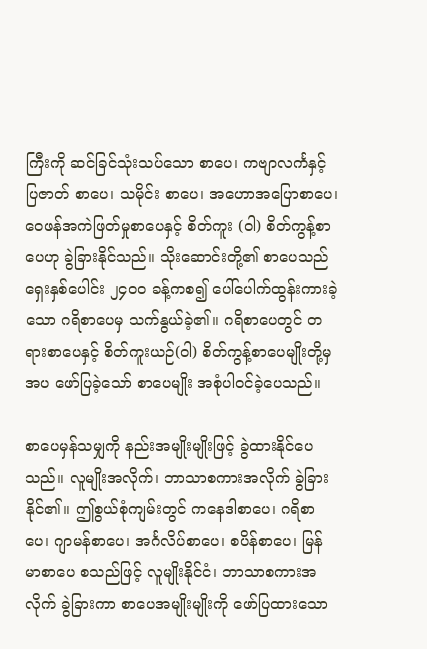ကြီးကို ဆင်ခြင်သုံးသပ်သော စာပေ၊ ကဗျာလင်္ကနှင့် ပြဇာတ် စာပေ၊ သမိုင်း စာပေ၊ အဟောအပြောစာပေ၊ ဝေဖန်အကဲဖြတ်မှုစာပေနှင့် စိတ်ကူး (ဝါ) စိတ်ကွန့်စာပေဟု ခွဲခြားနိုင်သည်။ သိုးဆောင်းတို့၏ စာပေသည် ရှေးနှစ်ပေါင်း ၂၄ဝဝ ခန့်ကစ၍ ပေါ်ပေါက်ထွန်းကားခဲ့သော ဂရိစာပေမှ သက်နွယ်ခဲ့၏။ ဂရိစာပေတွင် တရားစာပေနှင့် စိတ်ကူးယဉ်(ဝါ) စိတ်ကွန့်စာပေမျိုးတို့မှအပ ဖော်ပြခဲ့သော် စာပေမျိုး အစုံပါဝင်ခဲ့ပေသည်။

စာပေမှန်သမျှကို နည်းအမျိုးမျိုးဖြင့် ခွဲထားနိုင်ပေသည်။ လူမျိုးအလိုက်၊ ဘာသာစကားအလိုက် ခွဲခြားနိုင်၏။ ဤစွယ်စုံကျမ်းတွင် ကနေဒါစာပေ၊ ဂရိစာပေ၊ ဂျာမန်စာပေ၊ အင်္ဂလိပ်စာပေ၊ စပိန်စာပေ၊ မြန်မာစာပေ စသည်ဖြင့် လူမျိုးနိုင်ငံ၊ ဘာသာစကားအလိုက် ခွဲခြားကာ စာပေအမျိုးမျိုးကို ဖော်ပြထားသော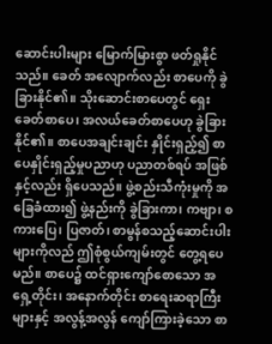ဆောင်းပါးများ မြောက်မြားစွာ ဖတ်ရှုနိုင်သည်။ ခေတ် အလျောက်လည်း စာပေကို ခွဲခြားနိုင်၏။ သိုးဆောင်းစာပေတွင် ရှေးခေတ်စာပေ၊ အလယ်ခေတ်စာပေဟု ခွဲခြားနိုင်၏။ စာပေအချင်းချင်း နှိုင်းရှည့်၍ စာပေနှိုင်းရှည့်မှုပညာဟု ပညာတစ်ရပ် အဖြစ်နှင့်လည်း ရှိပေသည်။ ဖွဲ့စည်းသီကုံးမှုကို အခြေခံထား၍ ဖွဲ့နည်းကို ခွဲခြားကာ၊ ကဗျာ၊ စကားပြေ၊ ပြဇာတ်၊ စာမွန်စသည့်ဆောင်းပါးများကိုလည် ဤစုံစွယ်ကျမ်းတွင် တွေ့ရပေမည်။ စာပေ၌ ထင်ရှားကျော်စောသော အရှေ့တိုင်း၊ အနောက်တိုင်း စာရေးဆရာကြီးများနှင့် အလွန့်အလွန် ကျော်ကြားခဲ့သော စာ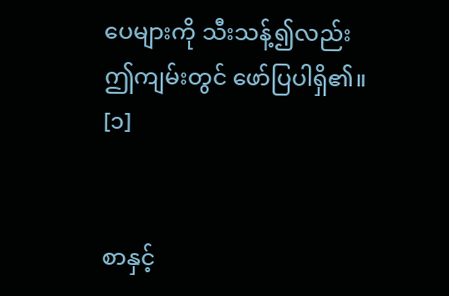ပေများကို သီးသန့်၍လည်း ဤကျမ်းတွင် ဖော်ပြပါရှိ၏။ [၁]


စာနှင့်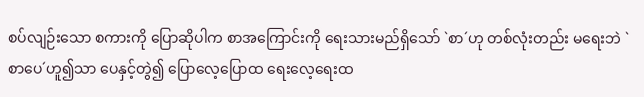စပ်လျဉ်းသော စကားကို ပြောဆိုပါက စာအကြောင်းကို ရေးသားမည်ရှိသော် `စာ´ဟု တစ်လုံးတည်း မရေးဘဲ `စာပေ´ဟူ၍သာ ပေနှင့်တွဲ၍ ပြောလေ့ပြောထ ရေးလေ့ရေးထ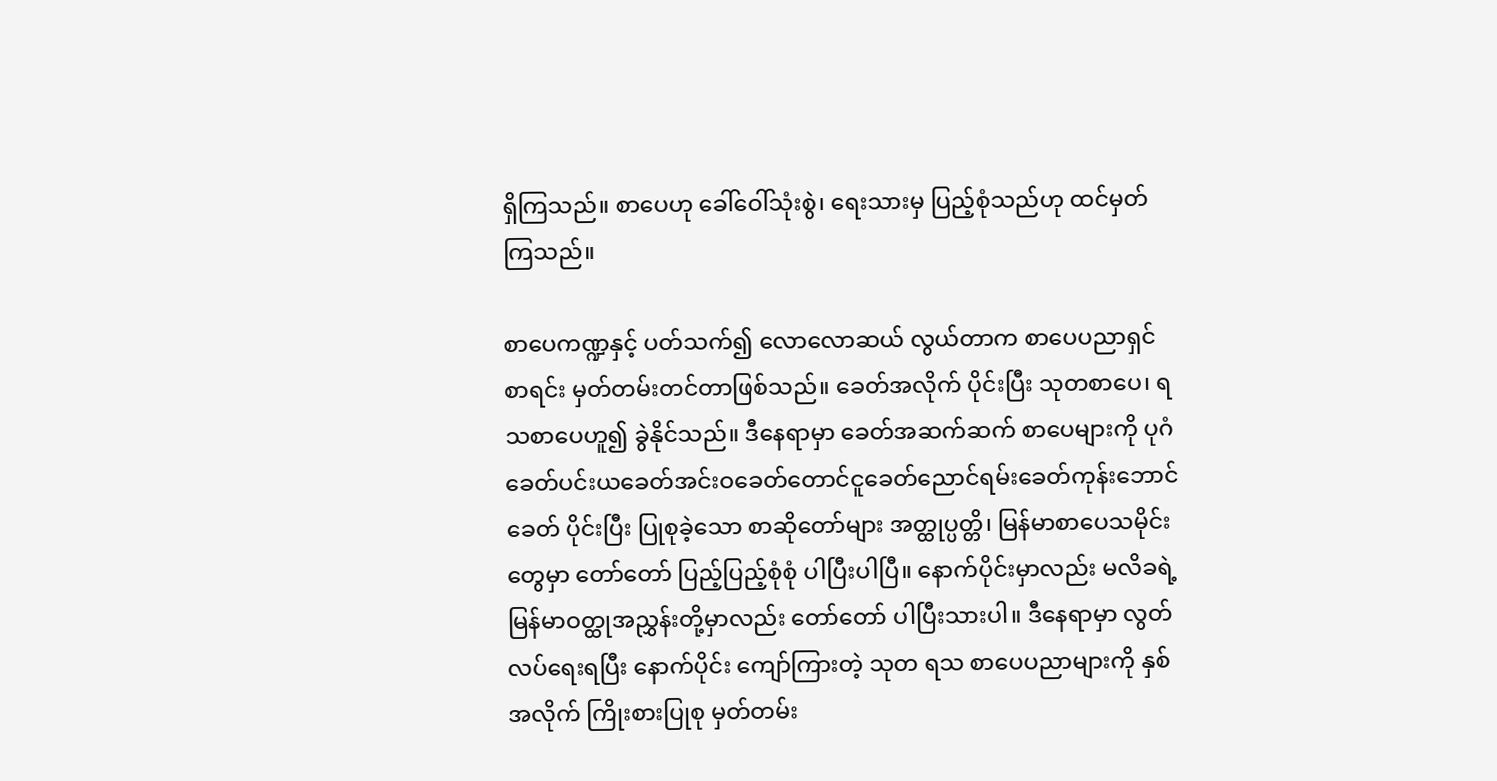ရှိကြသည်။ စာပေဟု ခေါ်ဝေါ်သုံးစွဲ၊ ရေးသားမှ ပြည့်စုံသည်ဟု ထင်မှတ်ကြသည်။

စာပေကဏ္ဍနှင့် ပတ်သက်၍ လောလောဆယ် လွယ်တာက စာပေပညာရှင်စာရင်း မှတ်တမ်းတင်တာဖြစ်သည်။ ခေတ်အလိုက် ပိုင်းပြီး သုတစာပေ၊ ရသစာပေဟူ၍ ခွဲနိုင်သည်။ ဒီနေရာမှာ ခေတ်အဆက်ဆက် စာပေများကို ပုဂံခေတ်ပင်းယခေတ်အင်းဝခေတ်တောင်ငူခေတ်ညောင်ရမ်းခေတ်ကုန်းဘောင်ခေတ် ပိုင်းပြီး ပြုစုခဲ့သော စာဆိုတော်များ အတ္ထုပ္ပတ္တိ၊ မြန်မာစာပေသမိုင်းတွေမှာ တော်တော် ပြည့်ပြည့်စုံစုံ ပါပြီးပါပြီ။ နောက်ပိုင်းမှာလည်း မလိခရဲ့ မြန်မာဝတ္ထုအညွှန်းတို့မှာလည်း တော်တော် ပါပြီးသားပါ။ ဒီနေရာမှာ လွတ်လပ်ရေးရပြီး နောက်ပိုင်း ကျော်ကြားတဲ့ သုတ ရသ စာပေပညာများကို နှစ်အလိုက် ကြိုးစားပြုစု မှတ်တမ်း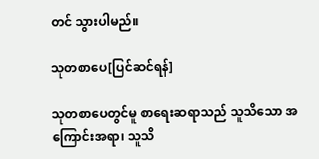တင် သွားပါမည်။

သုတစာပေ[ပြင်ဆင်ရန်]

သုတစာပေတွင်မူ စာရေးဆရာသည် သူသိသော အကြောင်းအရာ၊ သူသိ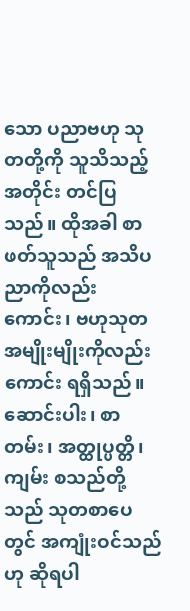သော ပညာဗဟု သုတတို့ကို သူသိသည့်အတိုင်း တင်ပြသည်။ ထိုအခါ စာဖတ်သူသည် အသိပညာကိုလည်းကောင်း၊ ဗဟုသုတ အမျိုးမျိုးကိုလည်းကောင်း ရရှိသည်။ ဆောင်းပါး၊ စာတမ်း၊ အတ္ထုပ္ပတ္တိ၊ ကျမ်း စသည်တို့သည် သုတစာပေတွင် အကျုံးဝင်သည်ဟု ဆိုရပါ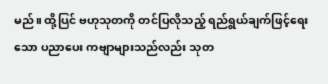မည်။ ထို့ပြင် ဗဟုသုတကို တင်ပြလိုသည့် ရည်ရွယ်ချက်ဖြင့်ရေးသော ပညာပေး ကဗျာများသည်လည်း သုတ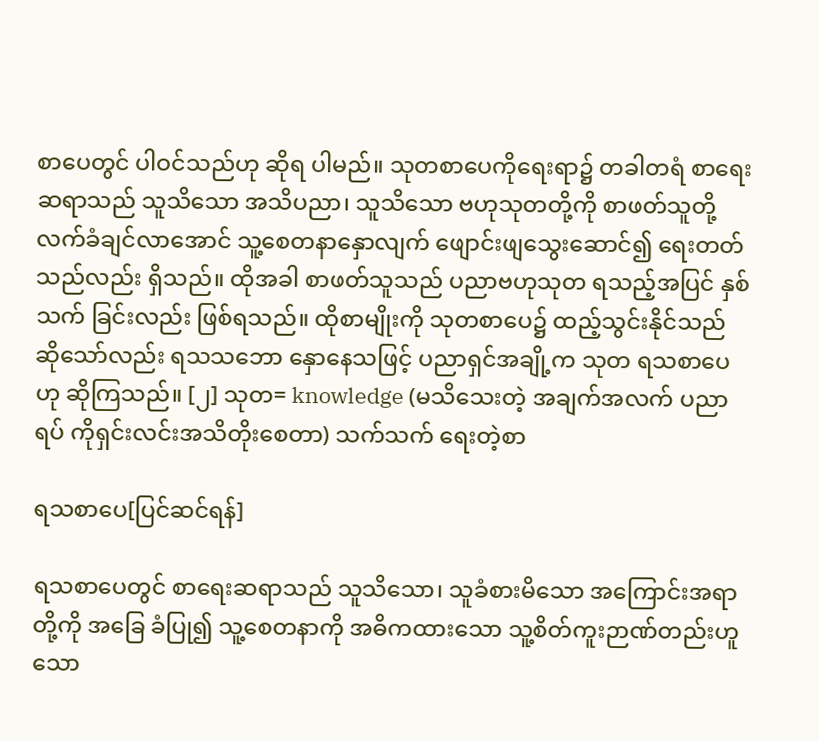စာပေတွင် ပါဝင်သည်ဟု ဆိုရ ပါမည်။ သုတစာပေကိုရေးရာ၌ တခါတရံ စာရေးဆရာသည် သူသိသော အသိပညာ၊ သူသိသော ဗဟုသုတတို့ကို စာဖတ်သူတို့ လက်ခံချင်လာအောင် သူ့စေတနာနှောလျက် ဖျောင်းဖျသွေးဆောင်၍ ရေးတတ်သည်လည်း ရှိသည်။ ထိုအခါ စာဖတ်သူသည် ပညာဗဟုသုတ ရသည့်အပြင် နှစ်သက် ခြင်းလည်း ဖြစ်ရသည်။ ထိုစာမျိုးကို သုတစာပေ၌ ထည့်သွင်းနိုင်သည် ဆိုသော်လည်း ရသသဘော နှောနေသဖြင့် ပညာရှင်အချို့က သုတ ရသစာပေဟု ဆိုကြသည်။ [၂] သုတ= knowledge (မသိသေးတဲ့ အချက်အလက် ပညာရပ် ကိုရှင်းလင်းအသိတိုးစေတာ) သက်သက် ရေးတဲ့စာ

ရသစာပေ[ပြင်ဆင်ရန်]

ရသစာပေတွင် စာရေးဆရာသည် သူသိသော၊ သူခံစားမိသော အကြောင်းအရာတို့ကို အခြေ ခံပြု၍ သူ့စေတနာကို အဓိကထားသော သူ့စိတ်ကူးဉာဏ်တည်းဟူသော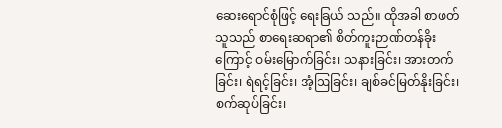ဆေးရောင်စုံဖြင့် ရေးခြယ် သည်။ ထိုအခါ စာဖတ်သူသည် စာရေးဆရာ၏ စိတ်ကူးဉာဏ်တန်ခိုးကြောင့် ဝမ်းမြောက်ခြင်း၊ သနားခြင်း၊ အားတက်ခြင်း၊ ရဲရင့်ခြင်း၊ အံ့ဩခြင်း၊ ချစ်ခင်မြတ်နိုးခြင်း၊ စက်ဆုပ်ခြင်း၊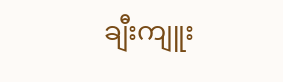ချီးကျူး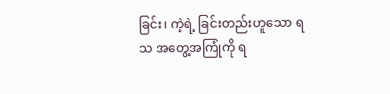ခြင်း၊ ကဲ့ရဲ့ ခြင်းတည်းဟူသော ရသ အတွေ့အကြုံကို ရ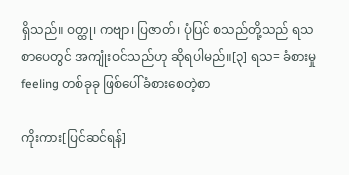ရှိသည်။ ဝတ္ထု၊ ကဗျာ၊ ပြဇာတ်၊ ပုံပြင် စသည်တို့သည် ရသစာပေတွင် အကျုံးဝင်သည်ဟု ဆိုရပါမည်။[၃] ရသ= ခံစားမှု feeling တစ်ခုခု ဖြစ်ပေါ်ခံစားစေတဲ့စာ

ကိုးကား[ပြင်ဆင်ရန်]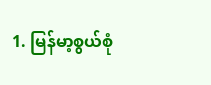1. မြန်မာ့စွယ်စုံ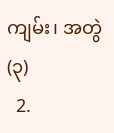ကျမ်း၊ အတွဲ(၃)
  2.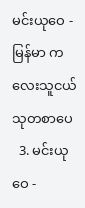မင်းယုဝေ - မြန်မာ ကလေးသူငယ် သုတစာပေ
  3. မင်းယုဝေ -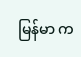မြန်မာ က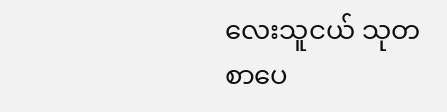လေးသူငယ် သုတစာပေ